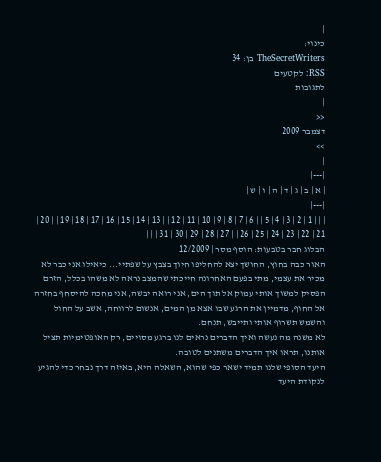|
כינוי:
TheSecretWriters בן: 34
RSS: לקטעים
לתגובות
|
<<
דצמבר 2009
>>
|
|---|
| א | ב | ג | ד | ה | ו | ש |
|---|
| | | 1 | 2 | 3 | 4 | 5 | | 6 | 7 | 8 | 9 | 10 | 11 | 12 | | 13 | 14 | 15 | 16 | 17 | 18 | 19 | | 20 | 21 | 22 | 23 | 24 | 25 | 26 | | 27 | 28 | 29 | 30 | 31 | | |
הבלוג חבר בטבעות: הוסף מסר | 12/2009
האור כבה בחוץ, החושך יצא להחליפו חיוך בצבץ על שפתיי... כיאילו אני כבר לא מכיר את עצמי, מתי בפעם האחרונה חייכתי שהמצב נראה לא משהו בכלל, הזרם הפסיק למשוך אותי עמוק אל תוך הים, אני רואה יבשה, אני מחכה להיסחף בחזרה אל החוף, מדמיין את הרגע שבו אצא מן המים, אנשום לרווחה, אשב על החול והשמש תשרוף אותי ותייבש, תנחם.
לא משנה מה נעשה ואיך הדברים נראים לנו ברגע מסויים, רק האופטימיות תציל אותנו, תראו איך הדברים משתנים לטובה.
היעד הסופי שלנו תמיד ישאר כפי שהוא, השאלה היא, באיזה דרך נבחר כדי להגיע לנקודת היעד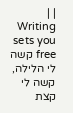| |
Writing sets you free קשה לי הלילה, קשה לי קצת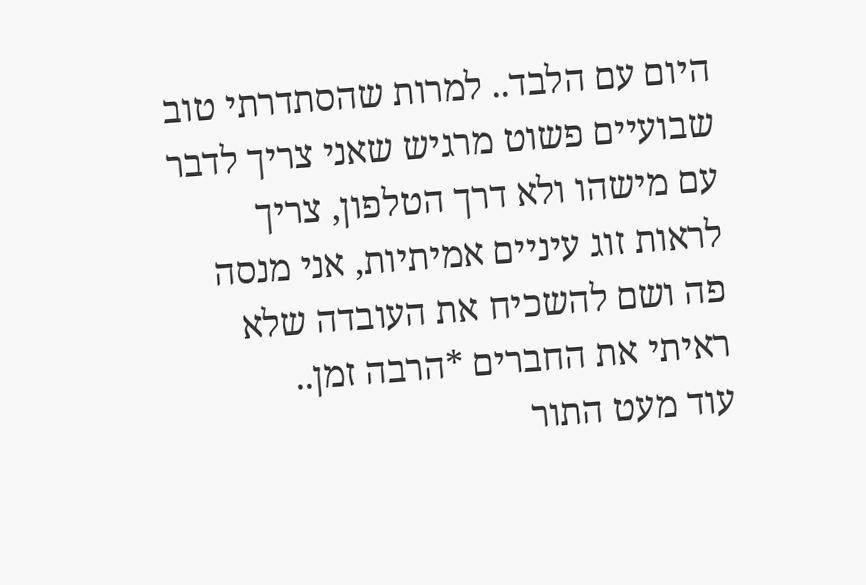היום עם הלבד.. למרות שהסתדרתי טוב שבועיים פשוט מרגיש שאני צריך לדבר עם מישהו ולא דרך הטלפון, צריך לראות זוג עיניים אמיתיות, אני מנסה פה ושם להשכיח את העובדה שלא ראיתי את החברים *הרבה זמן..
עוד מעט התור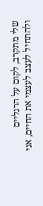שלי מתקרב, לקום על הרגליים ולהתחיל לעצב לעצמי את החיים, אני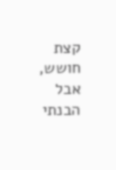קצת חושש, אבל הבנתי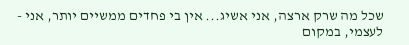שכל מה שרק ארצה, אני אשיג... אין בי פחדים ממשיים יותר, אני - לעצמי, במקום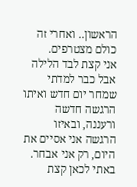הראשון.. ואחרי זה כולם מצטרפים.
אני קצת לבד הלילה אבל כבר למדתי שמחר יום חדש ואיתו הרגשה חדשה ורעננה, ובאיזו הרגשה אני אסיים את היום, רק אני אבחר.
באתי לכאן קצת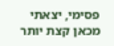פסימי, יצאתי מכאן קצת יותר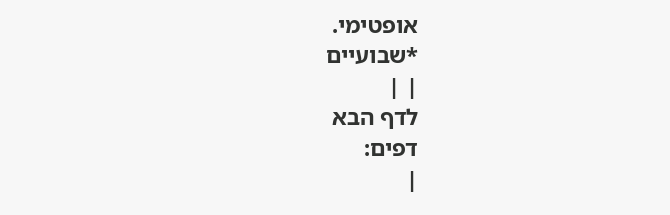אופטימי.
*שבועיים
| |
לדף הבא
דפים:
|